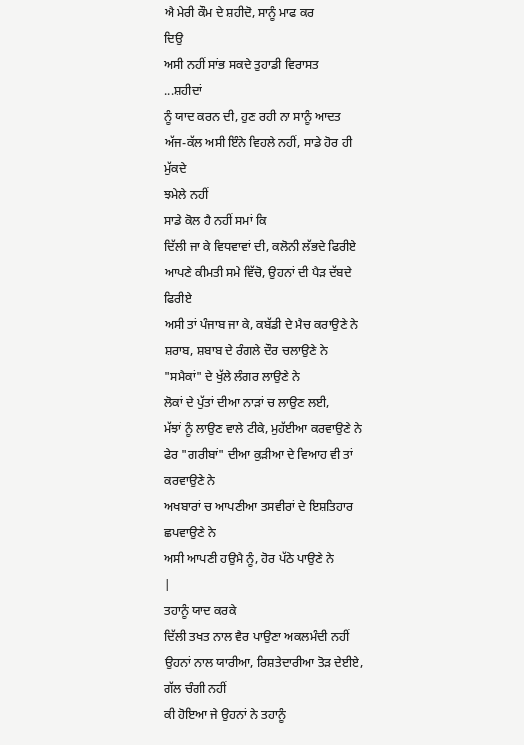ਐ ਮੇਰੀ ਕੌਮ ਦੇ ਸ਼ਹੀਦੋ, ਸਾਨੂੰ ਮਾਫ ਕਰ
ਦਿਉ
ਅਸੀ ਨਹੀਂ ਸਾਂਭ ਸਕਦੇ ਤੁਹਾਡੀ ਵਿਰਾਸਤ
...ਸ਼ਹੀਦਾਂ
ਨੂੰ ਯਾਦ ਕਰਨ ਦੀ, ਹੁਣ ਰਹੀ ਨਾ ਸਾਨੂੰ ਆਦਤ
ਅੱਜ-ਕੱਲ ਅਸੀ ਇੰਨੇ ਵਿਹਲੇ ਨਹੀਂ, ਸਾਡੇ ਹੋਰ ਹੀ ਮੁੱਕਦੇ
ਝਮੇਲੇ ਨਹੀਂ
ਸਾਡੇ ਕੋਲ ਹੈ ਨਹੀਂ ਸਮਾਂ ਕਿ
ਦਿੱਲੀ ਜਾ ਕੇ ਵਿਧਵਾਵਾਂ ਦੀ, ਕਲੋਨੀ ਲੱਭਦੇ ਫਿਰੀਏ
ਆਪਣੇ ਕੀਮਤੀ ਸਮੇ ਵਿੱਚੋ, ਉਹਨਾਂ ਦੀ ਪੈੜ ਦੱਬਦੇ ਫਿਰੀਏ
ਅਸੀ ਤਾਂ ਪੰਜਾਬ ਜਾ ਕੇ, ਕਬੱਡੀ ਦੇ ਮੈਚ ਕਰਾਉਣੇ ਨੇ
ਸ਼ਰਾਬ, ਸ਼ਬਾਬ ਦੇ ਰੰਗਲੇ ਦੌਰ ਚਲਾਉਣੇ ਨੇ
"ਸਮੈਕਾਂ" ਦੇ ਖੁੱਲੇ ਲੰਗਰ ਲਾਉਣੇ ਨੇ
ਲੋਕਾਂ ਦੇ ਪੁੱਤਾਂ ਦੀਆ ਨਾੜਾਂ ਚ ਲਾਉਣ ਲਈ,
ਮੱਝਾਂ ਨੂੰ ਲਾਉਣ ਵਾਲੇ ਟੀਕੇ, ਮੁਹੱਈਆ ਕਰਵਾਉਣੇ ਨੇ
ਫੇਰ "ਗਰੀਬਾਂ" ਦੀਆ ਕੁੜੀਆ ਦੇ ਵਿਆਹ ਵੀ ਤਾਂ ਕਰਵਾਉਣੇ ਨੇ
ਅਖਬਾਰਾਂ ਚ ਆਪਣੀਆ ਤਸਵੀਰਾਂ ਦੇ ਇਸ਼ਤਿਹਾਰ ਛਪਵਾਉਣੇ ਨੇ
ਅਸੀ ਆਪਣੀ ਹਉਮੈ ਨੂੰ, ਹੋਰ ਪੱਠੇ ਪਾਉਣੇ ਨੇ
|
ਤਹਾਨੂੰ ਯਾਦ ਕਰਕੇ
ਦਿੱਲੀ ਤਖਤ ਨਾਲ ਵੈਰ ਪਾਉਣਾ ਅਕਲਮੰਦੀ ਨਹੀਂ
ਉਹਨਾਂ ਨਾਲ ਯਾਰੀਆ, ਰਿਸ਼ਤੇਦਾਰੀਆ ਤੋੜ ਦੇਈਏ,
ਗੱਲ ਚੰਗੀ ਨਹੀਂ
ਕੀ ਹੋਇਆ ਜੇ ਉਹਨਾਂ ਨੇ ਤਹਾਨੂੰ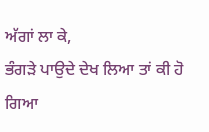ਅੱਗਾਂ ਲਾ ਕੇ,
ਭੰਗੜੇ ਪਾਉਦੇ ਦੇਖ ਲਿਆ ਤਾਂ ਕੀ ਹੋ ਗਿਆ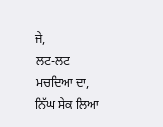ਜੇ,
ਲਟ-ਲਟ ਮਚਦਿਆ ਦਾ, ਨਿੱਘ ਸੇਕ ਲਿਆ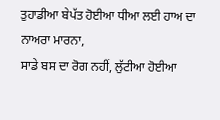ਤੁਹਾਡੀਆ ਬੇਪੱਤ ਹੋਈਆ ਧੀਆ ਲਈ ਹਾਅ ਦਾ ਨਾਅਰਾ ਮਾਰਨਾ,
ਸਾਡੇ ਬਸ ਦਾ ਰੋਗ ਨਹੀਂ, ਲੁੱਟੀਆ ਹੋਈਆ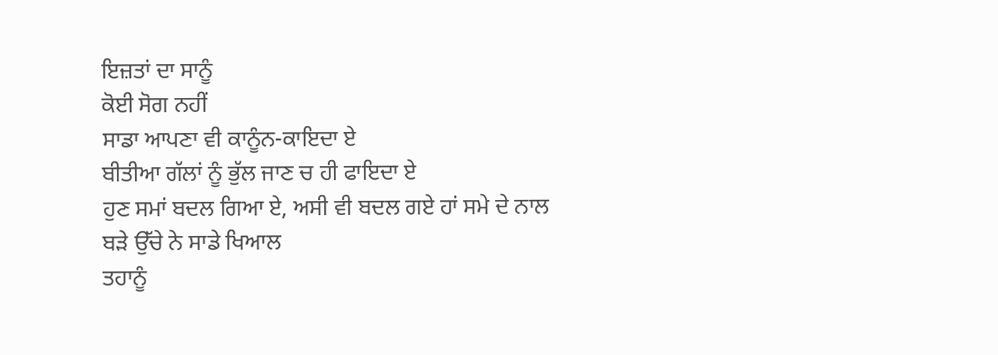ਇਜ਼ਤਾਂ ਦਾ ਸਾਨੂੰ
ਕੋਈ ਸੋਗ ਨਹੀਂ
ਸਾਡਾ ਆਪਣਾ ਵੀ ਕਾਨੂੰਨ-ਕਾਇਦਾ ਏ
ਬੀਤੀਆ ਗੱਲਾਂ ਨੂੰ ਭੁੱਲ ਜਾਣ ਚ ਹੀ ਫਾਇਦਾ ਏ
ਹੁਣ ਸਮਾਂ ਬਦਲ ਗਿਆ ਏ, ਅਸੀ ਵੀ ਬਦਲ ਗਏ ਹਾਂ ਸਮੇ ਦੇ ਨਾਲ
ਬੜੇ ਉੱਚੇ ਨੇ ਸਾਡੇ ਖਿਆਲ
ਤਹਾਨੂੰ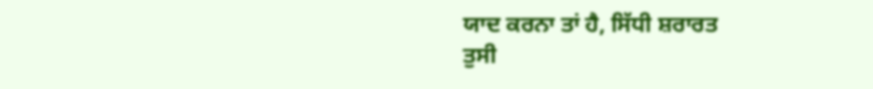ਯਾਦ ਕਰਨਾ ਤਾਂ ਹੈ, ਸਿੱਧੀ ਸ਼ਰਾਰਤ
ਤੁਸੀ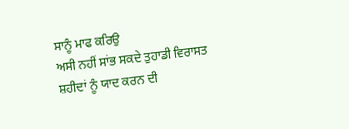ਸਾਨੂੰ ਮਾਫ ਕਰਿਉ
ਅਸੀ ਨਹੀਂ ਸਾਂਭ ਸਕਦੇ ਤੁਹਾਡੀ ਵਿਰਾਸਤ
ਸ਼ਹੀਦਾਂ ਨੂੰ ਯਾਦ ਕਰਨ ਦੀ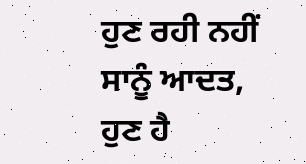ਹੁਣ ਰਹੀ ਨਹੀਂ ਸਾਨੂੰ ਆਦਤ,
ਹੁਣ ਹੈ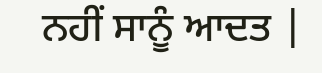ਨਹੀਂ ਸਾਨੂੰ ਆਦਤ |